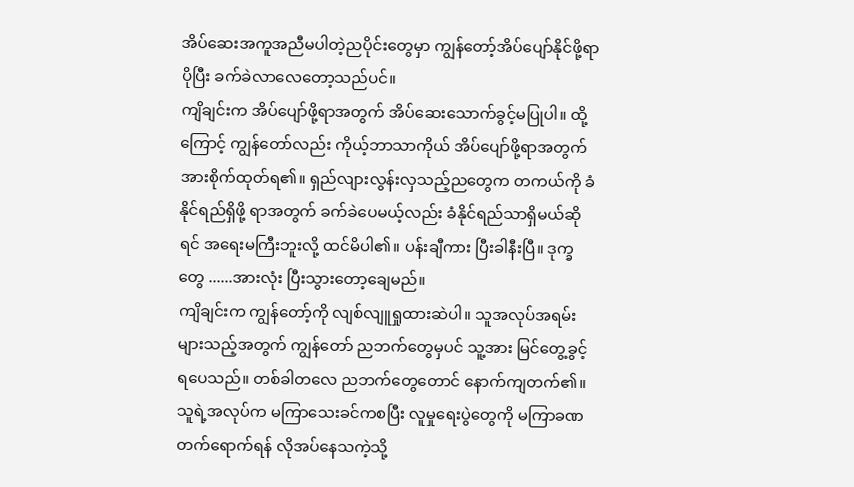အိပ်ဆေးအကူအညီမပါတဲ့ညပိုင်းတွေမှာ ကျွန်တော့်အိပ်ပျော်နိုင်ဖို့ရာ ပိုပြီး ခက်ခဲလာလေတော့သည်ပင်။
ကျိချင်းက အိပ်ပျော်ဖို့ရာအတွက် အိပ်ဆေးသောက်ခွင့်မပြုပါ။ ထို့ကြောင့် ကျွန်တော်လည်း ကိုယ့်ဘာသာကိုယ် အိပ်ပျော်ဖို့ရာအတွက် အားစိုက်ထုတ်ရ၏။ ရှည်လျားလွန်းလှသည့်ညတွေက တကယ်ကို ခံနိုင်ရည်ရှိဖို့ ရာအတွက် ခက်ခဲပေမယ့်လည်း ခံနိုင်ရည်သာရှိမယ်ဆိုရင် အရေးမကြီးဘူးလို့ ထင်မိပါ၏။ ပန်းချီကား ပြီးခါနီးပြီ။ ဒုက္ခတွေ ......အားလုံး ပြီးသွားတော့ချေမည်။
ကျိချင်းက ကျွန်တော့်ကို လျစ်လျူရှုထားဆဲပါ။ သူအလုပ်အရမ်းများသည့်အတွက် ကျွန်တော် ညဘက်တွေမှပင် သူ့အား မြင်တွေ့ခွင့်ရပေသည်။ တစ်ခါတလေ ညဘက်တွေတောင် နောက်ကျတက်၏။ သူရဲ့အလုပ်က မကြာသေးခင်ကစပြီး လူမှုရေးပွဲတွေကို မကြာခဏတက်ရောက်ရန် လိုအပ်နေသကဲ့သို့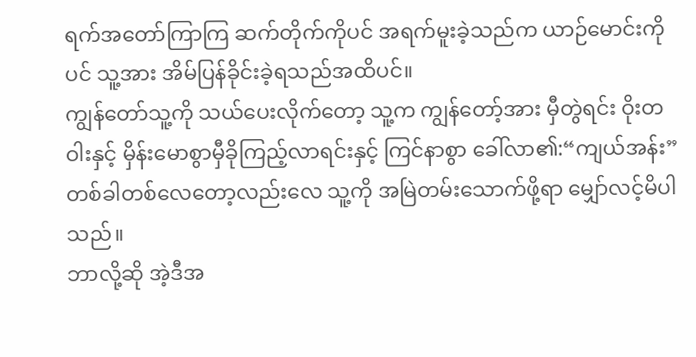ရက်အတော်ကြာကြ ဆက်တိုက်ကိုပင် အရက်မူးခဲ့သည်က ယာဉ်မောင်းကိုပင် သူ့အား အိမ်ပြန်ခိုင်းခဲ့ရသည်အထိပင်။
ကျွန်တော်သူ့ကို သယ်ပေးလိုက်တော့ သူ့က ကျွန်တော့်အား မှီတွဲရင်း ဝိုးတဝါးနှင့် မှိန်းမောစွာမှီခိုကြည့်လာရင်းနှင့် ကြင်နာစွာ ခေါ်လာ၏:“ကျယ်အန်း”
တစ်ခါတစ်လေတော့လည်းလေ သူ့ကို အမြဲတမ်းသောက်ဖို့ရာ မျှော်လင့်မိပါသည်။
ဘာလို့ဆို အဲ့ဒီအ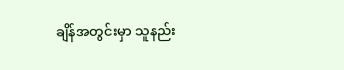ချိန်အတွင်းမှာ သူနည်း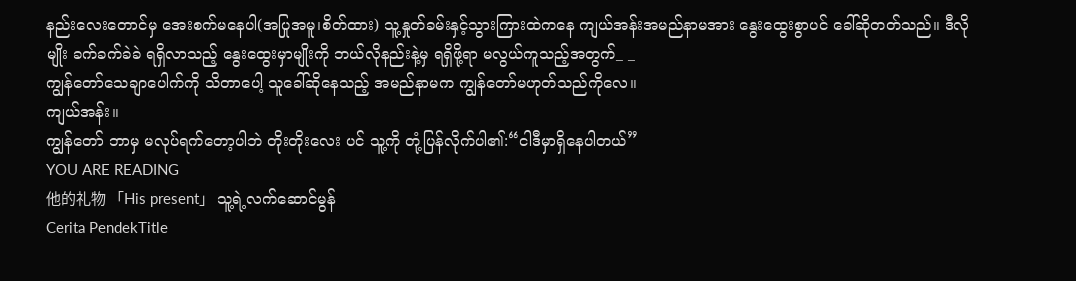နည်းလေးတောင်မှ အေးစက်မနေပါ(အပြုအမူ၊စိတ်ထား) သူ့နှုတ်ခမ်းနှင့်သွားကြားထဲကနေ ကျယ်အန်းအမည်နာမအား နွေးထွေးစွာပင် ခေါ်ဆိုတတ်သည်။ ဒီလိုမျိုး ခက်ခက်ခဲခဲ ရရှိလာသည့် နွေးထွေးမှာမျိုးကို ဘယ်လိုနည်းနဲ့မှ ရရှိဖို့ရာ မလွယ်ကူသည့်အတွက်_ _
ကျွန်တော်သေချာပေါက်ကို သိတာပေါ့ သူခေါ်ဆိုနေသည့် အမည်နာမက ကျွန်တော်မဟုတ်သည်ကိုလေ။
ကျယ်အန်း။
ကျွန်တော် ဘာမှ မလုပ်ရက်တော့ပါဘဲ တိုးတိုးလေး ပင် သူ့ကို တုံ့ပြန်လိုက်ပါ၏:“ငါဒီမှာရှိနေပါတယ်”
YOU ARE READING
他的礼物 「His present」 သူ့ရဲ့လက်ဆောင်မွန်
Cerita PendekTitle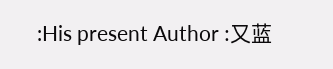:His present Author :又蓝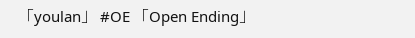「youlan」 #OE 「Open Ending」